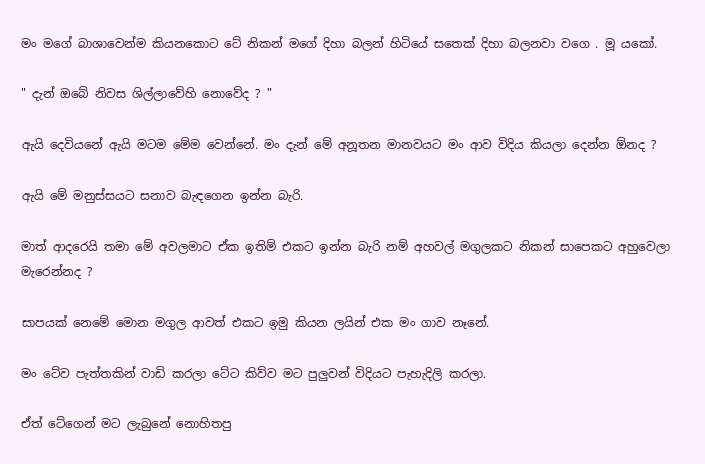මං මගේ බාශාවෙන්ම කියනකොට ටේ නිකන් මගේ දිහා බලන් හිටියේ සතෙක් දිහා බලනවා වගෙ . මූ යකෝ.

" දැන් ඔබේ නිවස ශිල්ලාවේහි නොවේද ? "

ඇයි දෙවියනේ ඇයි මටම මේම වෙන්නේ. මං දැන් මේ අනූතන මානවයට මං ආව විදිය කියලා දෙන්න ඕනද ?

ඇයි මේ මනුස්සයට සනාව බැඳගෙන ඉන්න බැරි.

මාත් ආදරෙයි තමා මේ අවලමාට ඒක ඉතිම් එකට ඉන්න බැරි නම් අහවල් මගුලකට නිකන් සාපෙකට අහුවෙලා මැරෙන්නද ?

සාපයක් නෙමේ මොන මගුල ආවත් එකට ඉමු කියන ලයින් එක මං ගාව නෑනේ.

මං ටේව පැත්තකින් වාඩි කරලා ටේට කිව්ව මට පුලුවන් විදියට පැහැදිලි කරලා.

ඒත් ටේගෙන් මට ලැබුනේ නොහිතපු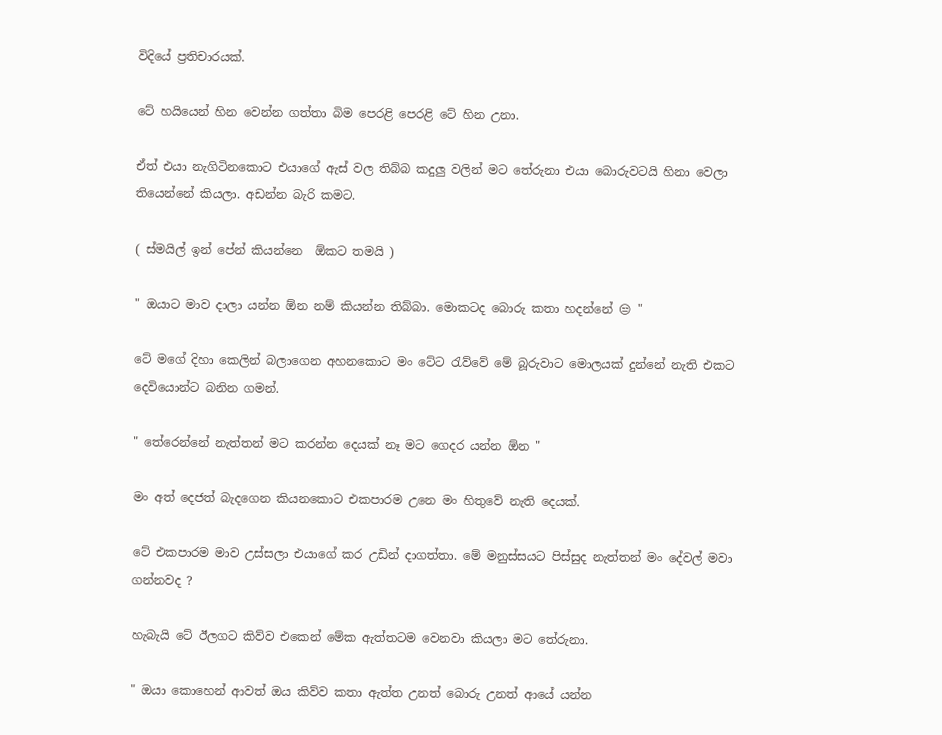විදියේ ප්‍රතිචාරයක්.

ටේ හයියෙන් හින වෙන්න ගත්තා බිම පෙරළි පෙරළි ටේ හින උනා.

ඒත් එයා නැගිටිනකොට එයාගේ ඇස් වල තිබ්බ කදුලු වලින් මට තේරුනා එයා බොරුවටයි හිනා වෙලා තියෙන්නේ කියලා. අඩන්න බැරි කමට.

( ස්මයිල් ඉන් පේන් කියන්නෙ  ඕකට තමයි )

" ඔයාට මාව දාලා යන්න ඕන නම් කියන්න තිබ්බා. මොකටද බොරු කතා හදන්නේ 😒 "

ටේ මගේ දිහා කෙලින් බලාගෙන අහනකොට මං ටේට රැව්වේ මේ බූරුවාට මොලයක් දුන්නේ නැති එකට දෙවියොන්‍ට බනින ගමන්.

" තේරෙන්නේ නැත්තන් මට කරන්න දෙයක් නෑ මට ගෙදර යන්න ඕන "

මං අත් දෙජත් බැදගෙන කියනකොට එකපාරම උනෙ මං හිතුවේ නැති දෙයක්.

ටේ එකපාරම මාව උස්සලා එයාගේ කර උඩින් දාගත්තා. මේ මනුස්සයට පිස්සුද නැත්තන් මං දේවල් මවා ගන්නවද ?

හැබැයි ටේ ඊලගට කිව්ව එකෙන් මේක ඇත්තටම වෙනවා කියලා මට තේරුනා.

" ඔයා කොහෙන් ආවත් ඔය කිව්ව කතා ඇත්ත උනත් බොරු උනත් ආයේ යන්න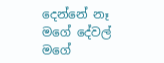දෙන්නේ නෑ මගේ දේවල් මගේ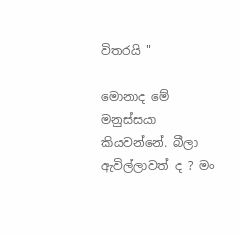විතරයි "

මොනාද මේ මනුස්සයා කියවන්නේ. බීලා ඇවිල්ලාවත් ද ? මං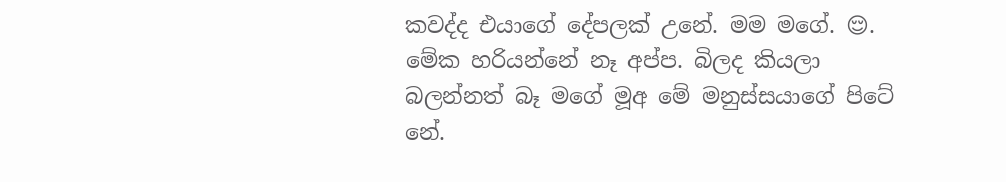කවද්ද එයාගේ දේපලක් උනේ. මම මගේ. 😌.  මේක හරියන්නේ නෑ අප්ප. බිලද කියලා බලන්නත් බෑ මගේ මූඅ මේ මනුස්සයාගේ පිටේ නේ.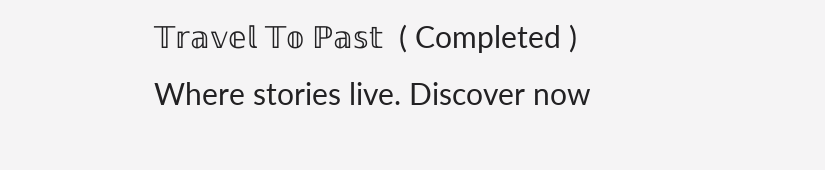𝕋𝕣𝕒𝕧𝕖𝕝 𝕋𝕠 ℙ𝕒𝕤𝕥  ( Completed ) Where stories live. Discover now